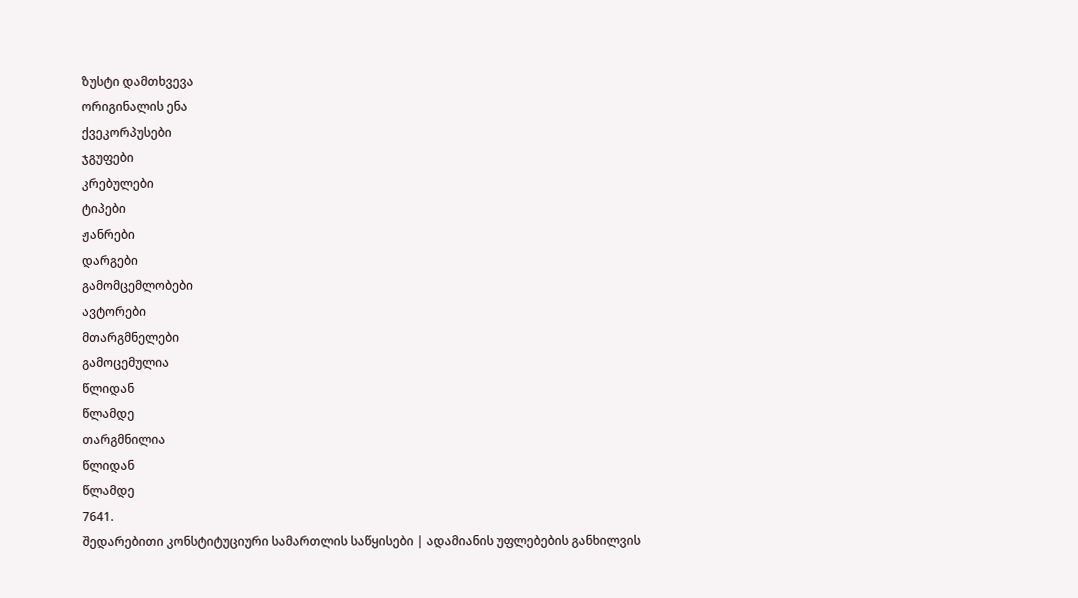ზუსტი დამთხვევა
ორიგინალის ენა
ქვეკორპუსები
ჯგუფები
კრებულები
ტიპები
ჟანრები
დარგები
გამომცემლობები
ავტორები
მთარგმნელები
გამოცემულია
წლიდან
წლამდე
თარგმნილია
წლიდან
წლამდე
7641.
შედარებითი კონსტიტუციური სამართლის საწყისები | ადამიანის უფლებების განხილვის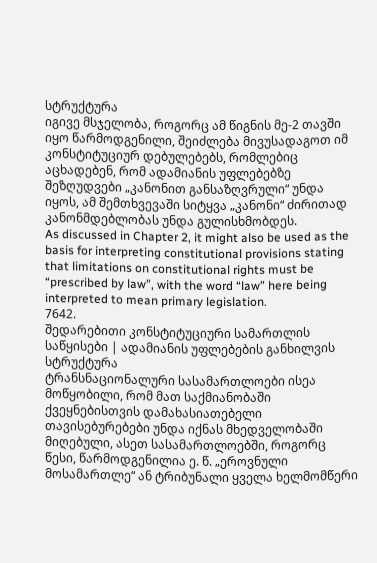სტრუქტურა
იგივე მსჯელობა, როგორც ამ წიგნის მე-2 თავში იყო წარმოდგენილი, შეიძლება მივუსადაგოთ იმ კონსტიტუციურ დებულებებს, რომლებიც აცხადებენ, რომ ადამიანის უფლებებზე შეზღუდვები „კანონით განსაზღვრული“ უნდა იყოს, ამ შემთხვევაში სიტყვა „კანონი“ ძირითად კანონმდებლობას უნდა გულისხმობდეს.
As discussed in Chapter 2, it might also be used as the basis for interpreting constitutional provisions stating that limitations on constitutional rights must be “prescribed by law”, with the word “law” here being interpreted to mean primary legislation.
7642.
შედარებითი კონსტიტუციური სამართლის საწყისები | ადამიანის უფლებების განხილვის სტრუქტურა
ტრანსნაციონალური სასამართლოები ისეა მოწყობილი, რომ მათ საქმიანობაში ქვეყნებისთვის დამახასიათებელი თავისებურებები უნდა იქნას მხედველობაში მიღებული, ასეთ სასამართლოებში, როგორც წესი, წარმოდგენილია ე. წ. „ეროვნული მოსამართლე“ ან ტრიბუნალი ყველა ხელმომწერი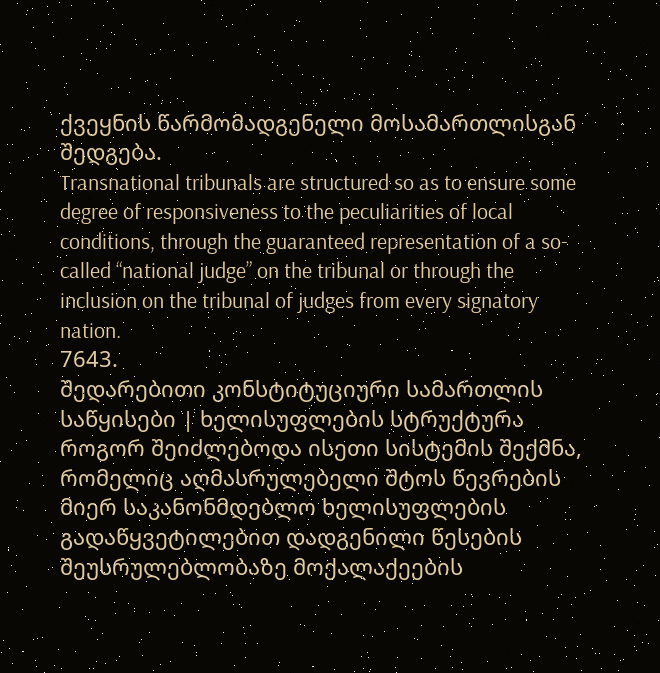ქვეყნის წარმომადგენელი მოსამართლისგან შედგება.
Transnational tribunals are structured so as to ensure some degree of responsiveness to the peculiarities of local conditions, through the guaranteed representation of a so-called “national judge” on the tribunal or through the inclusion on the tribunal of judges from every signatory nation.
7643.
შედარებითი კონსტიტუციური სამართლის საწყისები | ხელისუფლების სტრუქტურა
როგორ შეიძლებოდა ისეთი სისტემის შექმნა, რომელიც აღმასრულებელი შტოს წევრების მიერ საკანონმდებლო ხელისუფლების გადაწყვეტილებით დადგენილი წესების შეუსრულებლობაზე მოქალაქეების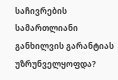საჩივრების სამართლიანი განხილვის გარანტიას უზრუნველყოფდა?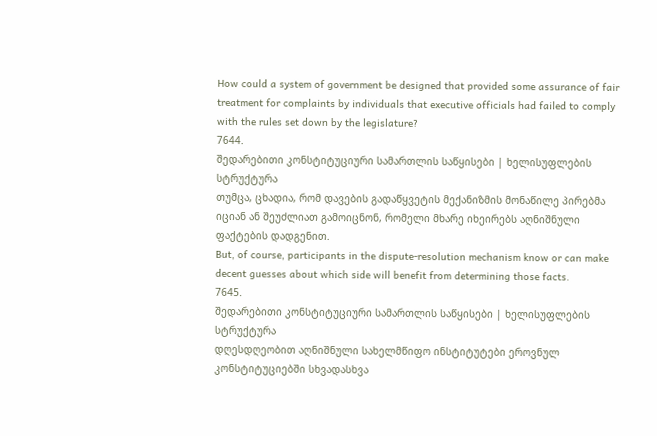How could a system of government be designed that provided some assurance of fair treatment for complaints by individuals that executive officials had failed to comply with the rules set down by the legislature?
7644.
შედარებითი კონსტიტუციური სამართლის საწყისები | ხელისუფლების სტრუქტურა
თუმცა, ცხადია, რომ დავების გადაწყვეტის მექანიზმის მონაწილე პირებმა იციან ან შეუძლიათ გამოიცნონ, რომელი მხარე იხეირებს აღნიშნული ფაქტების დადგენით.
But, of course, participants in the dispute-resolution mechanism know or can make decent guesses about which side will benefit from determining those facts.
7645.
შედარებითი კონსტიტუციური სამართლის საწყისები | ხელისუფლების სტრუქტურა
დღესდღეობით აღნიშნული სახელმწიფო ინსტიტუტები ეროვნულ კონსტიტუციებში სხვადასხვა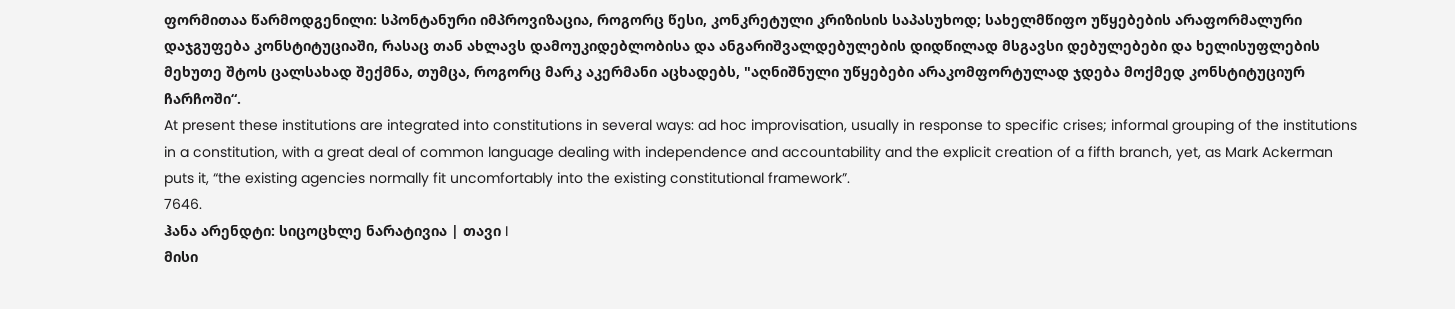ფორმითაა წარმოდგენილი: სპონტანური იმპროვიზაცია, როგორც წესი, კონკრეტული კრიზისის საპასუხოდ; სახელმწიფო უწყებების არაფორმალური დაჯგუფება კონსტიტუციაში, რასაც თან ახლავს დამოუკიდებლობისა და ანგარიშვალდებულების დიდწილად მსგავსი დებულებები და ხელისუფლების მეხუთე შტოს ცალსახად შექმნა, თუმცა, როგორც მარკ აკერმანი აცხადებს, "აღნიშნული უწყებები არაკომფორტულად ჯდება მოქმედ კონსტიტუციურ ჩარჩოში“.
At present these institutions are integrated into constitutions in several ways: ad hoc improvisation, usually in response to specific crises; informal grouping of the institutions in a constitution, with a great deal of common language dealing with independence and accountability and the explicit creation of a fifth branch, yet, as Mark Ackerman puts it, “the existing agencies normally fit uncomfortably into the existing constitutional framework”.
7646.
ჰანა არენდტი: სიცოცხლე ნარატივია | თავი I
მისი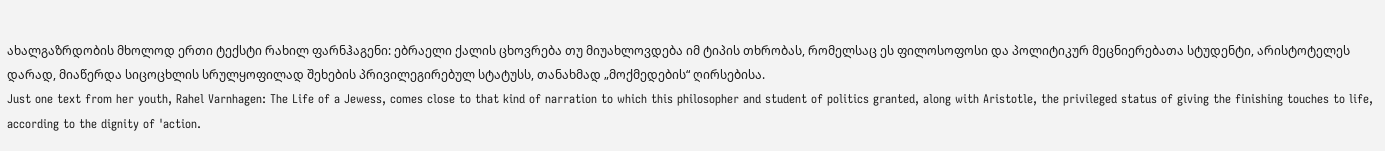ახალგაზრდობის მხოლოდ ერთი ტექსტი რახილ ფარნჰაგენი: ებრაელი ქალის ცხოვრება თუ მიუახლოვდება იმ ტიპის თხრობას, რომელსაც ეს ფილოსოფოსი და პოლიტიკურ მეცნიერებათა სტუდენტი, არისტოტელეს დარად, მიაწერდა სიცოცხლის სრულყოფილად შეხების პრივილეგირებულ სტატუსს, თანახმად „მოქმედების“ ღირსებისა.
Just one text from her youth, Rahel Varnhagen: The Life of a Jewess, comes close to that kind of narration to which this philosopher and student of politics granted, along with Aristotle, the privileged status of giving the finishing touches to life, according to the dignity of 'action.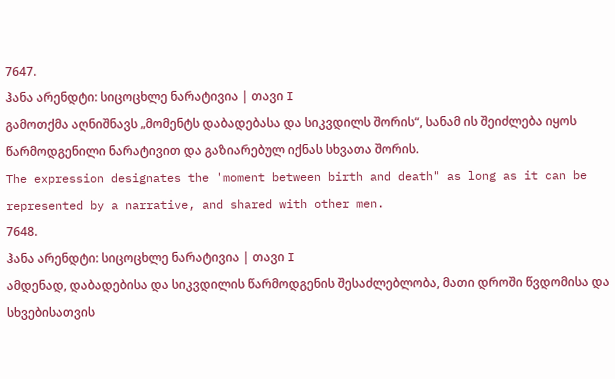7647.
ჰანა არენდტი: სიცოცხლე ნარატივია | თავი I
გამოთქმა აღნიშნავს „მომენტს დაბადებასა და სიკვდილს შორის“, სანამ ის შეიძლება იყოს წარმოდგენილი ნარატივით და გაზიარებულ იქნას სხვათა შორის.
The expression designates the 'moment between birth and death" as long as it can be represented by a narrative, and shared with other men.
7648.
ჰანა არენდტი: სიცოცხლე ნარატივია | თავი I
ამდენად, დაბადებისა და სიკვდილის წარმოდგენის შესაძლებლობა, მათი დროში წვდომისა და სხვებისათვის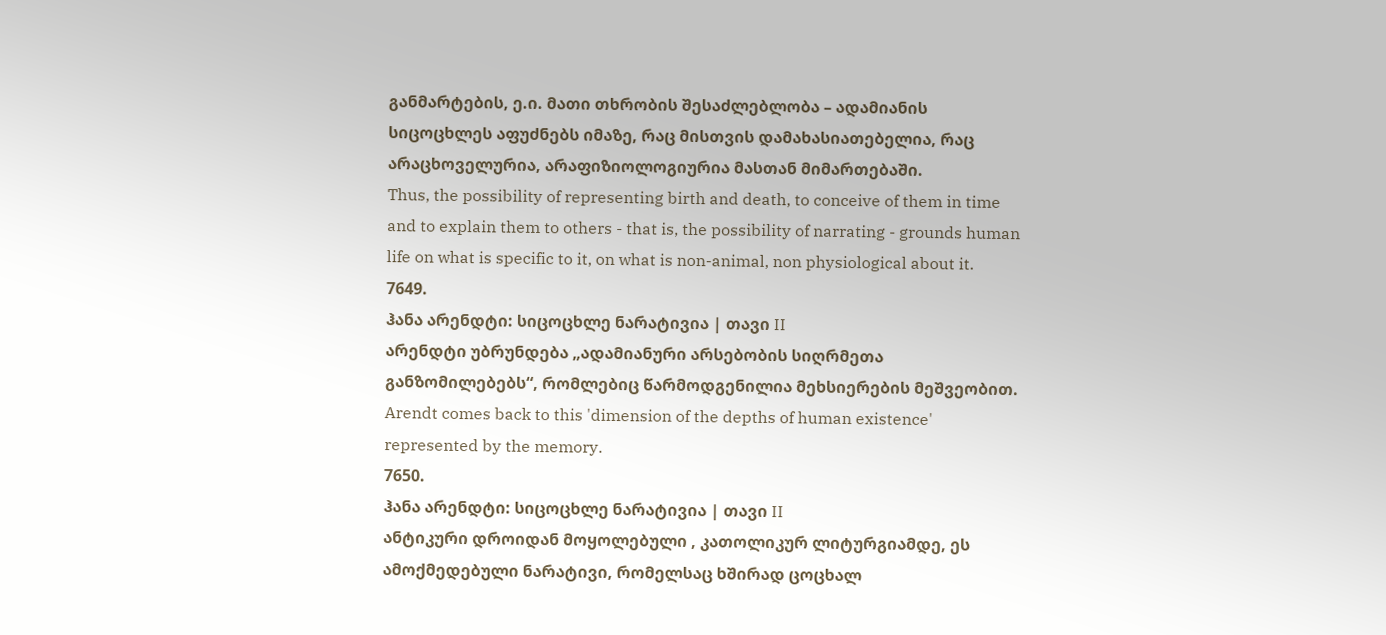განმარტების, ე.ი. მათი თხრობის შესაძლებლობა – ადამიანის სიცოცხლეს აფუძნებს იმაზე, რაც მისთვის დამახასიათებელია, რაც არაცხოველურია, არაფიზიოლოგიურია მასთან მიმართებაში.
Thus, the possibility of representing birth and death, to conceive of them in time and to explain them to others - that is, the possibility of narrating - grounds human life on what is specific to it, on what is non-animal, non physiological about it.
7649.
ჰანა არენდტი: სიცოცხლე ნარატივია | თავი II
არენდტი უბრუნდება „ადამიანური არსებობის სიღრმეთა განზომილებებს“, რომლებიც წარმოდგენილია მეხსიერების მეშვეობით.
Arendt comes back to this 'dimension of the depths of human existence' represented by the memory.
7650.
ჰანა არენდტი: სიცოცხლე ნარატივია | თავი II
ანტიკური დროიდან მოყოლებული , კათოლიკურ ლიტურგიამდე, ეს ამოქმედებული ნარატივი, რომელსაც ხშირად ცოცხალ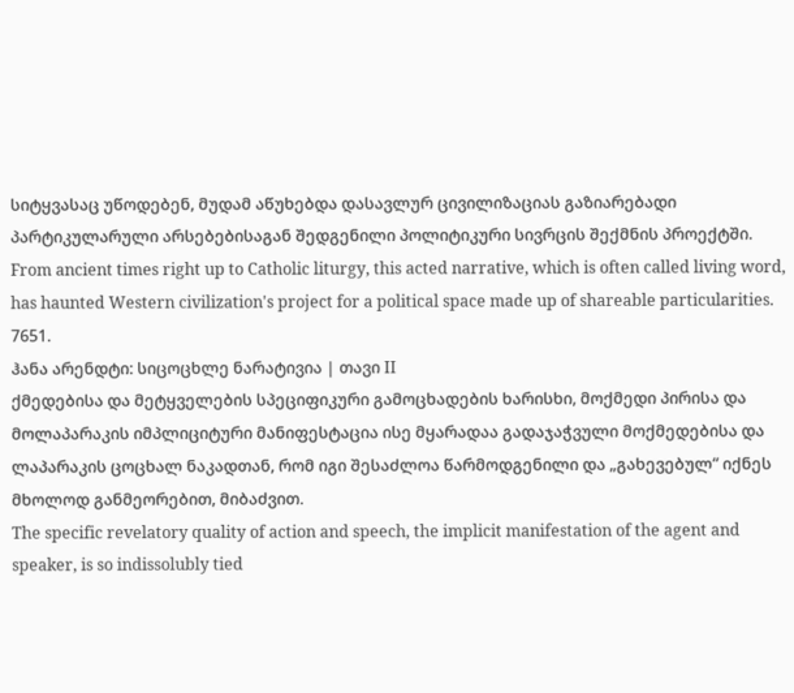სიტყვასაც უწოდებენ, მუდამ აწუხებდა დასავლურ ცივილიზაციას გაზიარებადი პარტიკულარული არსებებისაგან შედგენილი პოლიტიკური სივრცის შექმნის პროექტში.
From ancient times right up to Catholic liturgy, this acted narrative, which is often called living word, has haunted Western civilization's project for a political space made up of shareable particularities.
7651.
ჰანა არენდტი: სიცოცხლე ნარატივია | თავი II
ქმედებისა და მეტყველების სპეციფიკური გამოცხადების ხარისხი, მოქმედი პირისა და მოლაპარაკის იმპლიციტური მანიფესტაცია ისე მყარადაა გადაჯაჭვული მოქმედებისა და ლაპარაკის ცოცხალ ნაკადთან, რომ იგი შესაძლოა წარმოდგენილი და „გახევებულ“ იქნეს მხოლოდ განმეორებით, მიბაძვით.
The specific revelatory quality of action and speech, the implicit manifestation of the agent and speaker, is so indissolubly tied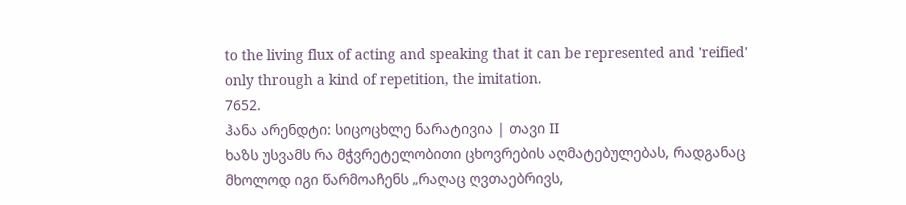to the living flux of acting and speaking that it can be represented and 'reified' only through a kind of repetition, the imitation.
7652.
ჰანა არენდტი: სიცოცხლე ნარატივია | თავი II
ხაზს უსვამს რა მჭვრეტელობითი ცხოვრების აღმატებულებას, რადგანაც მხოლოდ იგი წარმოაჩენს „რაღაც ღვთაებრივს,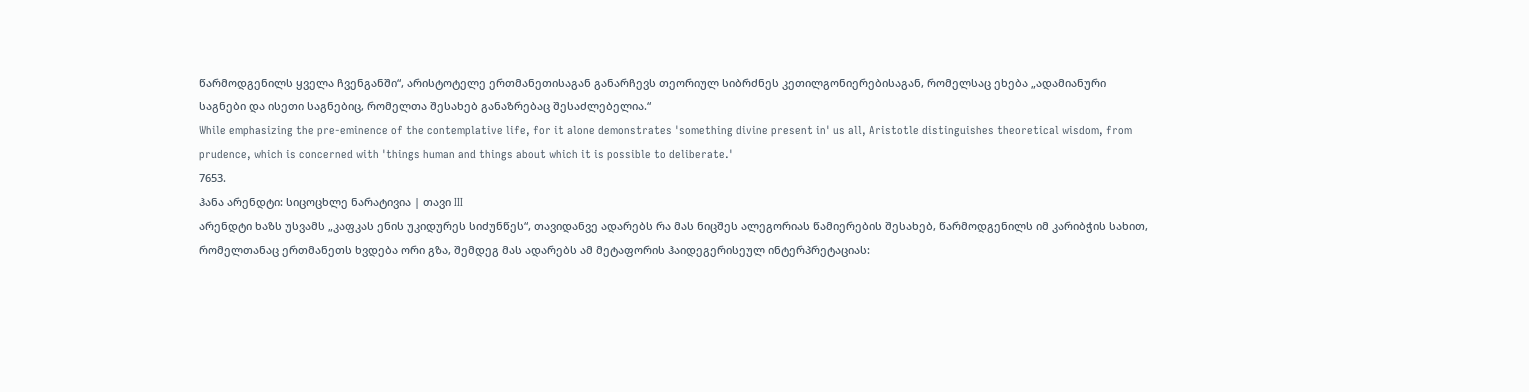წარმოდგენილს ყველა ჩვენგანში“, არისტოტელე ერთმანეთისაგან განარჩევს თეორიულ სიბრძნეს კეთილგონიერებისაგან, რომელსაც ეხება „ადამიანური საგნები და ისეთი საგნებიც, რომელთა შესახებ განაზრებაც შესაძლებელია.“
While emphasizing the pre-eminence of the contemplative life, for it alone demonstrates 'something divine present in' us all, Aristotle distinguishes theoretical wisdom, from prudence, which is concerned with 'things human and things about which it is possible to deliberate.'
7653.
ჰანა არენდტი: სიცოცხლე ნარატივია | თავი III
არენდტი ხაზს უსვამს „კაფკას ენის უკიდურეს სიძუნწეს“, თავიდანვე ადარებს რა მას ნიცშეს ალეგორიას წამიერების შესახებ, წარმოდგენილს იმ კარიბჭის სახით, რომელთანაც ერთმანეთს ხვდება ორი გზა, შემდეგ მას ადარებს ამ მეტაფორის ჰაიდეგერისეულ ინტერპრეტაციას: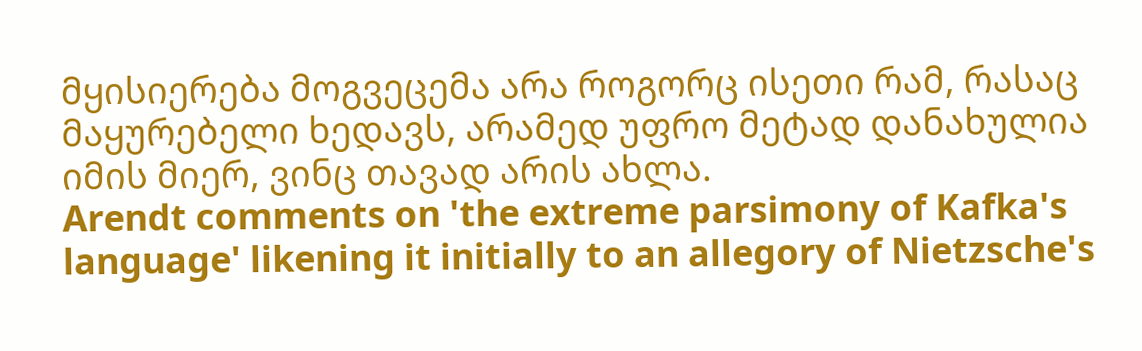მყისიერება მოგვეცემა არა როგორც ისეთი რამ, რასაც მაყურებელი ხედავს, არამედ უფრო მეტად დანახულია იმის მიერ, ვინც თავად არის ახლა.
Arendt comments on 'the extreme parsimony of Kafka's language' likening it initially to an allegory of Nietzsche's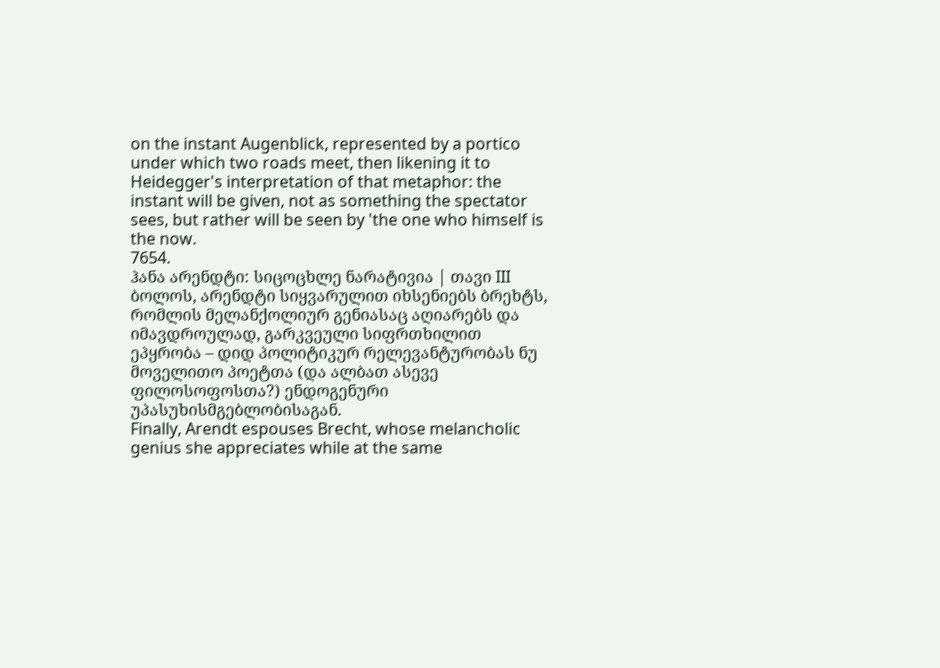on the instant Augenblick, represented by a portico under which two roads meet, then likening it to Heidegger's interpretation of that metaphor: the instant will be given, not as something the spectator sees, but rather will be seen by 'the one who himself is the now.
7654.
ჰანა არენდტი: სიცოცხლე ნარატივია | თავი III
ბოლოს, არენდტი სიყვარულით იხსენიებს ბრეხტს, რომლის მელანქოლიურ გენიასაც აღიარებს და იმავდროულად, გარკვეული სიფრთხილით ეპყრობა – დიდ პოლიტიკურ რელევანტურობას ნუ მოველითო პოეტთა (და ალბათ ასევე ფილოსოფოსთა?) ენდოგენური უპასუხისმგებლობისაგან.
Finally, Arendt espouses Brecht, whose melancholic genius she appreciates while at the same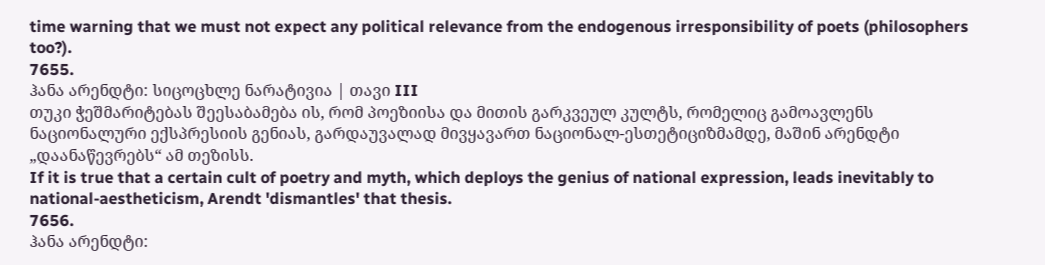time warning that we must not expect any political relevance from the endogenous irresponsibility of poets (philosophers too?).
7655.
ჰანა არენდტი: სიცოცხლე ნარატივია | თავი III
თუკი ჭეშმარიტებას შეესაბამება ის, რომ პოეზიისა და მითის გარკვეულ კულტს, რომელიც გამოავლენს ნაციონალური ექსპრესიის გენიას, გარდაუვალად მივყავართ ნაციონალ-ესთეტიციზმამდე, მაშინ არენდტი „დაანაწევრებს“ ამ თეზისს.
If it is true that a certain cult of poetry and myth, which deploys the genius of national expression, leads inevitably to national-aestheticism, Arendt 'dismantles' that thesis.
7656.
ჰანა არენდტი: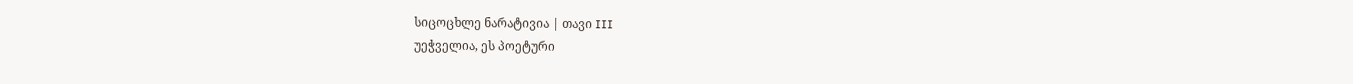სიცოცხლე ნარატივია | თავი III
უეჭველია, ეს პოეტური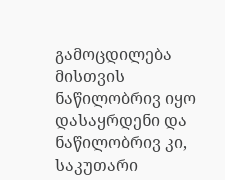გამოცდილება მისთვის ნაწილობრივ იყო დასაყრდენი და ნაწილობრივ კი, საკუთარი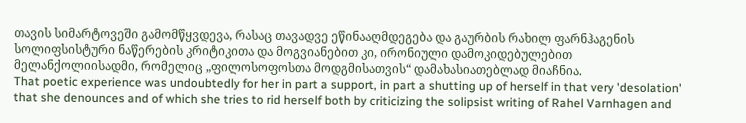თავის სიმარტოვეში გამომწყვდევა, რასაც თავადვე ეწინააღმდეგება და გაურბის რახილ ფარნჰაგენის სოლიფსისტური ნაწერების კრიტიკითა და მოგვიანებით კი, ირონიული დამოკიდებულებით მელანქოლიისადმი, რომელიც „ფილოსოფოსთა მოდგმისათვის“ დამახასიათებლად მიაჩნია.
That poetic experience was undoubtedly for her in part a support, in part a shutting up of herself in that very 'desolation' that she denounces and of which she tries to rid herself both by criticizing the solipsist writing of Rahel Varnhagen and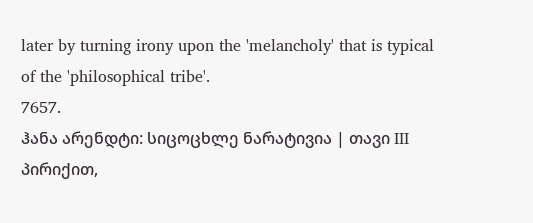later by turning irony upon the 'melancholy' that is typical of the 'philosophical tribe'.
7657.
ჰანა არენდტი: სიცოცხლე ნარატივია | თავი III
პირიქით,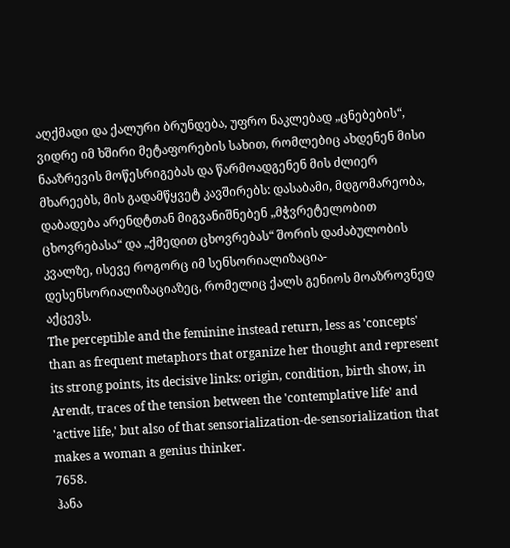აღქმადი და ქალური ბრუნდება, უფრო ნაკლებად „ცნებების“, ვიდრე იმ ხშირი მეტაფორების სახით, რომლებიც ახდენენ მისი ნააზრევის მოწესრიგებას და წარმოადგენენ მის ძლიერ მხარეებს, მის გადამწყვეტ კავშირებს: დასაბამი, მდგომარეობა, დაბადება არენდტთან მიგვანიშნებენ „მჭვრეტელობით ცხოვრებასა“ და „ქმედით ცხოვრებას“ შორის დაძაბულობის კვალზე, ისევე როგორც იმ სენსორიალიზაცია-დესენსორიალიზაციაზეც, რომელიც ქალს გენიოს მოაზროვნედ აქცევს.
The perceptible and the feminine instead return, less as 'concepts' than as frequent metaphors that organize her thought and represent its strong points, its decisive links: origin, condition, birth show, in Arendt, traces of the tension between the 'contemplative life' and 'active life,' but also of that sensorialization-de-sensorialization that makes a woman a genius thinker.
7658.
ჰანა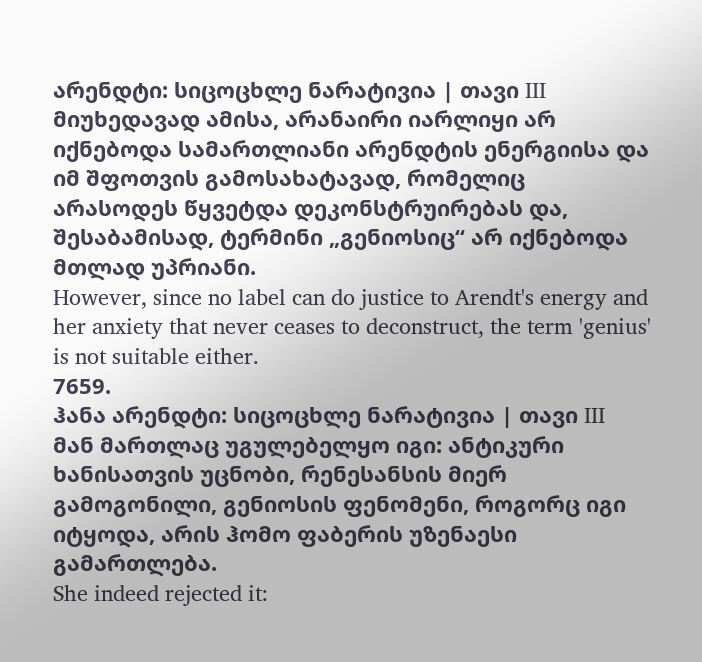არენდტი: სიცოცხლე ნარატივია | თავი III
მიუხედავად ამისა, არანაირი იარლიყი არ იქნებოდა სამართლიანი არენდტის ენერგიისა და იმ შფოთვის გამოსახატავად, რომელიც არასოდეს წყვეტდა დეკონსტრუირებას და, შესაბამისად, ტერმინი „გენიოსიც“ არ იქნებოდა მთლად უპრიანი.
However, since no label can do justice to Arendt's energy and her anxiety that never ceases to deconstruct, the term 'genius' is not suitable either.
7659.
ჰანა არენდტი: სიცოცხლე ნარატივია | თავი III
მან მართლაც უგულებელყო იგი: ანტიკური ხანისათვის უცნობი, რენესანსის მიერ გამოგონილი, გენიოსის ფენომენი, როგორც იგი იტყოდა, არის ჰომო ფაბერის უზენაესი გამართლება.
She indeed rejected it: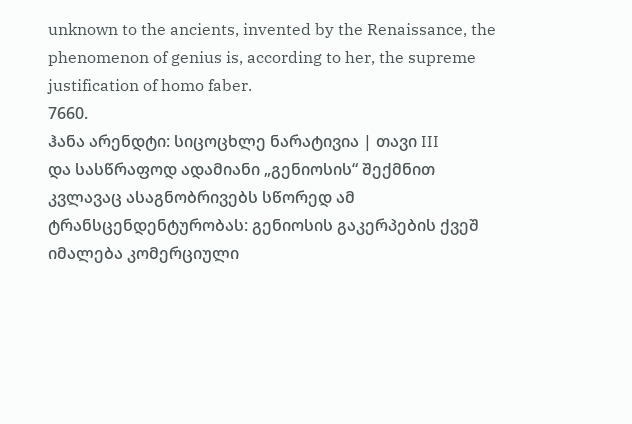unknown to the ancients, invented by the Renaissance, the phenomenon of genius is, according to her, the supreme justification of homo faber.
7660.
ჰანა არენდტი: სიცოცხლე ნარატივია | თავი III
და სასწრაფოდ ადამიანი „გენიოსის“ შექმნით კვლავაც ასაგნობრივებს სწორედ ამ ტრანსცენდენტურობას: გენიოსის გაკერპების ქვეშ იმალება კომერციული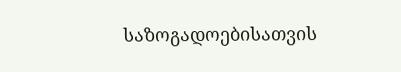საზოგადოებისათვის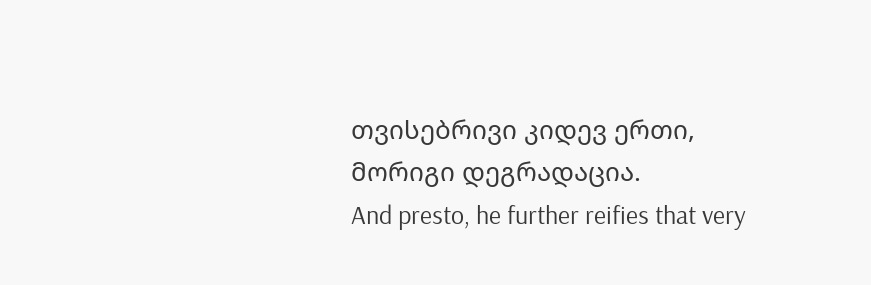თვისებრივი კიდევ ერთი, მორიგი დეგრადაცია.
And presto, he further reifies that very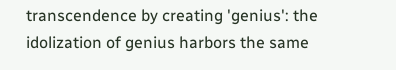transcendence by creating 'genius': the idolization of genius harbors the same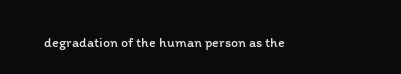degradation of the human person as the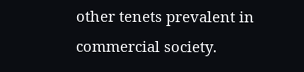other tenets prevalent in commercial society.